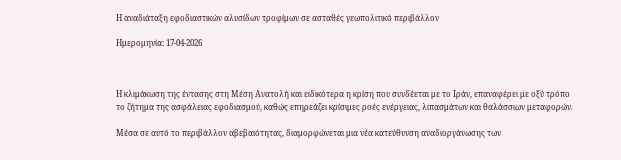Η αναδιάταξη εφοδιαστικών αλυσίδων τροφίμων σε ασταθές γεωπολιτικό περιβάλλον

Ημερομηνία: 17-04-2026



Η κλιμάκωση της έντασης στη Μέση Ανατολή και ειδικότερα η κρίση που συνδέεται με το Ιράν, επαναφέρει με οξύ τρόπο το ζήτημα της ασφάλειας εφοδιασμού, καθώς επηρεάζει κρίσιμες ροές ενέργειας, λιπασμάτων και θαλάσσιων μεταφορών.

Μέσα σε αυτό το περιβάλλον αβεβαιότητας, διαμορφώνεται μια νέα κατεύθυνση αναδιοργάνωσης των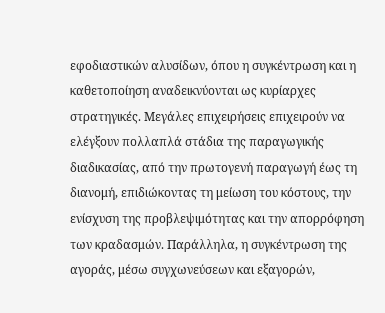εφοδιαστικών αλυσίδων, όπου η συγκέντρωση και η καθετοποίηση αναδεικνύονται ως κυρίαρχες στρατηγικές. Μεγάλες επιχειρήσεις επιχειρούν να ελέγξουν πολλαπλά στάδια της παραγωγικής διαδικασίας, από την πρωτογενή παραγωγή έως τη διανομή, επιδιώκοντας τη μείωση του κόστους, την ενίσχυση της προβλεψιμότητας και την απορρόφηση των κραδασμών. Παράλληλα, η συγκέντρωση της αγοράς, μέσω συγχωνεύσεων και εξαγορών,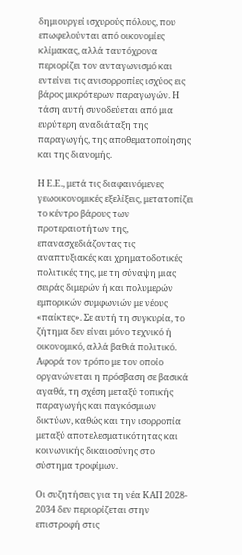δημιουργεί ισχυρούς πόλους, που επωφελούνται από οικονομίες κλίμακας, αλλά ταυτόχρονα περιορίζει τον ανταγωνισμό και εντείνει τις ανισορροπίες ισχύος εις βάρος μικρότερων παραγωγών. Η τάση αυτή συνοδεύεται από μια ευρύτερη αναδιάταξη της παραγωγής, της αποθεματοποίησης και της διανομής.

Η Ε.Ε., μετά τις διαφαινόμενες γεωοικονομικές εξελίξεις, μετατοπίζει το κέντρο βάρους των προτεραιοτήτων της, επανασχεδιάζοντας τις αναπτυξιακές και χρηματοδοτικές πολιτικές της, με τη σύναψη μιας σειράς διμερών ή και πολυμερών εμπορικών συμφωνιών με νέους «παίκτες». Σε αυτή τη συγκυρία, το ζήτημα δεν είναι μόνο τεχνικό ή οικονομικό, αλλά βαθιά πολιτικό. Αφορά τον τρόπο με τον οποίο οργανώνεται η πρόσβαση σε βασικά αγαθά, τη σχέση μεταξύ τοπικής παραγωγής και παγκόσμιων δικτύων, καθώς και την ισορροπία μεταξύ αποτελεσματικότητας και κοινωνικής δικαιοσύνης στο σύστημα τροφίμων.

Οι συζητήσεις για τη νέα ΚΑΠ 2028- 2034 δεν περιορίζεται στην επιστροφή στις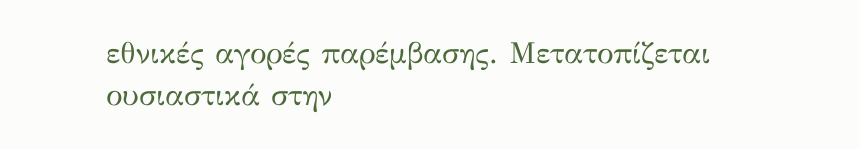εθνικές αγορές παρέμβασης. Μετατοπίζεται ουσιαστικά στην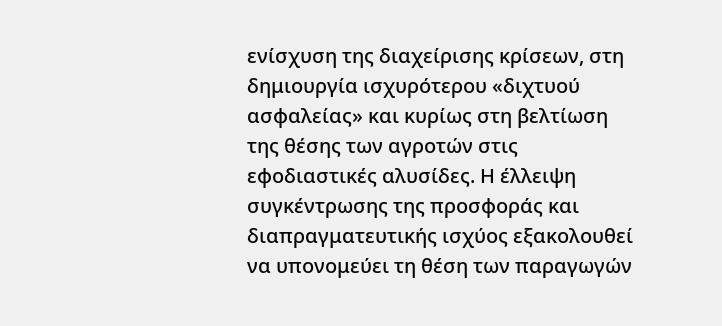ενίσχυση της διαχείρισης κρίσεων, στη δημιουργία ισχυρότερου «διχτυού ασφαλείας» και κυρίως στη βελτίωση της θέσης των αγροτών στις εφοδιαστικές αλυσίδες. Η έλλειψη συγκέντρωσης της προσφοράς και διαπραγματευτικής ισχύος εξακολουθεί να υπονομεύει τη θέση των παραγωγών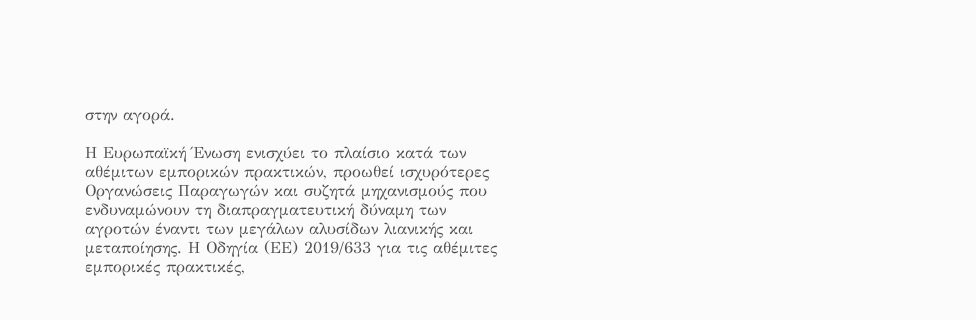στην αγορά.

Η Ευρωπαϊκή Ένωση ενισχύει το πλαίσιο κατά των αθέμιτων εμπορικών πρακτικών, προωθεί ισχυρότερες Οργανώσεις Παραγωγών και συζητά μηχανισμούς που ενδυναμώνουν τη διαπραγματευτική δύναμη των αγροτών έναντι των μεγάλων αλυσίδων λιανικής και μεταποίησης. Η Οδηγία (ΕΕ) 2019/633 για τις αθέμιτες εμπορικές πρακτικές,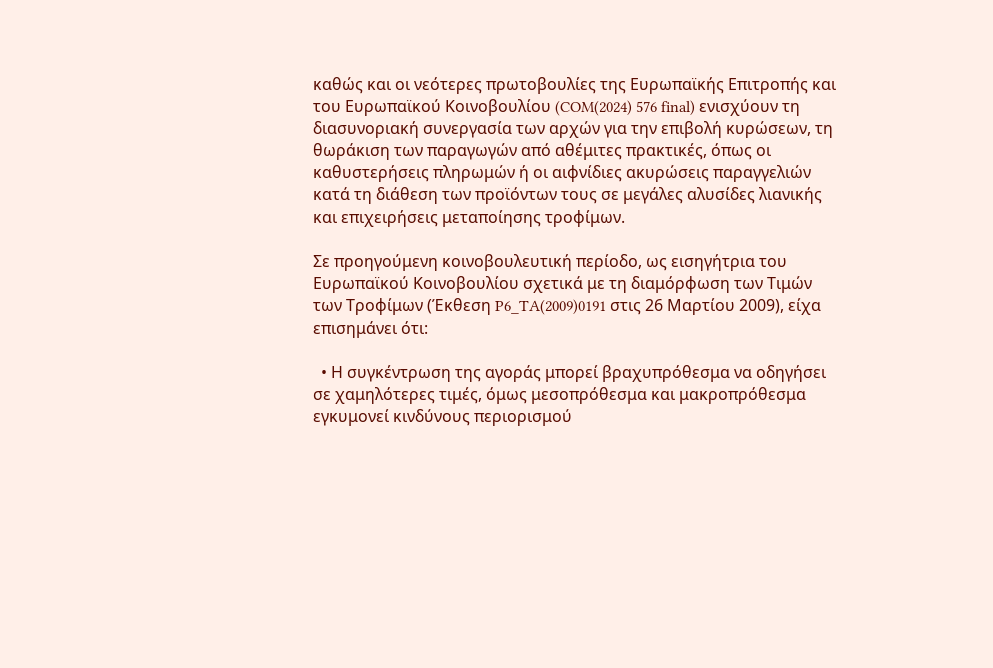καθώς και οι νεότερες πρωτοβουλίες της Ευρωπαϊκής Επιτροπής και του Ευρωπαϊκού Κοινοβουλίου (COM(2024) 576 final) ενισχύουν τη διασυνοριακή συνεργασία των αρχών για την επιβολή κυρώσεων, τη θωράκιση των παραγωγών από αθέμιτες πρακτικές, όπως οι καθυστερήσεις πληρωμών ή οι αιφνίδιες ακυρώσεις παραγγελιών κατά τη διάθεση των προϊόντων τους σε μεγάλες αλυσίδες λιανικής και επιχειρήσεις μεταποίησης τροφίμων.

Σε προηγούμενη κοινοβουλευτική περίοδο, ως εισηγήτρια του Ευρωπαϊκού Κοινοβουλίου σχετικά με τη διαμόρφωση των Τιμών των Τροφίμων (Έκθεση P6_TA(2009)0191 στις 26 Μαρτίου 2009), είχα επισημάνει ότι:

  • Η συγκέντρωση της αγοράς μπορεί βραχυπρόθεσμα να οδηγήσει σε χαμηλότερες τιμές, όμως μεσοπρόθεσμα και μακροπρόθεσμα εγκυμονεί κινδύνους περιορισμού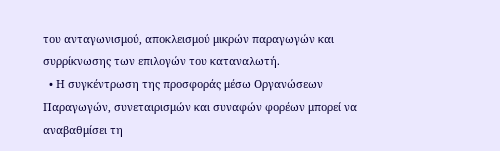του ανταγωνισμού, αποκλεισμού μικρών παραγωγών και συρρίκνωσης των επιλογών του καταναλωτή.
  • Η συγκέντρωση της προσφοράς μέσω Οργανώσεων Παραγωγών, συνεταιρισμών και συναφών φορέων μπορεί να αναβαθμίσει τη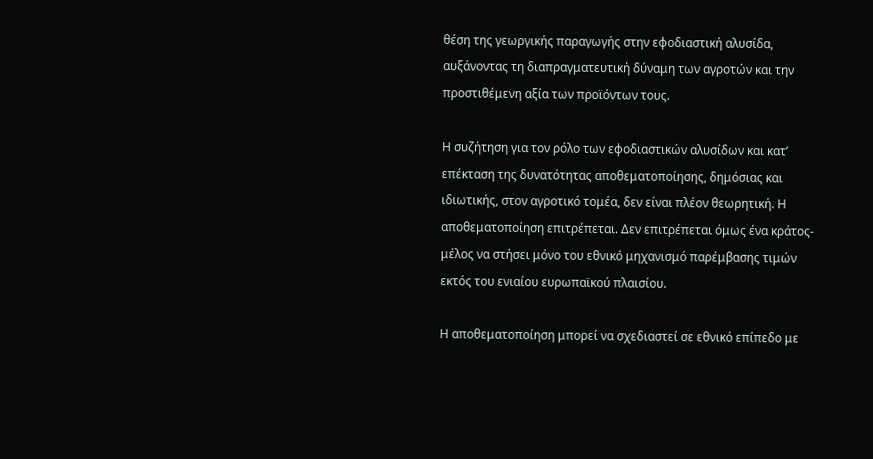θέση της γεωργικής παραγωγής στην εφοδιαστική αλυσίδα, αυξάνοντας τη διαπραγματευτική δύναμη των αγροτών και την προστιθέμενη αξία των προϊόντων τους.

Η συζήτηση για τον ρόλο των εφοδιαστικών αλυσίδων και κατ’ επέκταση της δυνατότητας αποθεματοποίησης, δημόσιας και ιδιωτικής, στον αγροτικό τομέα, δεν είναι πλέον θεωρητική. Η αποθεματοποίηση επιτρέπεται. Δεν επιτρέπεται όμως ένα κράτος-μέλος να στήσει μόνο του εθνικό μηχανισμό παρέμβασης τιμών εκτός του ενιαίου ευρωπαϊκού πλαισίου.

Η αποθεματοποίηση μπορεί να σχεδιαστεί σε εθνικό επίπεδο με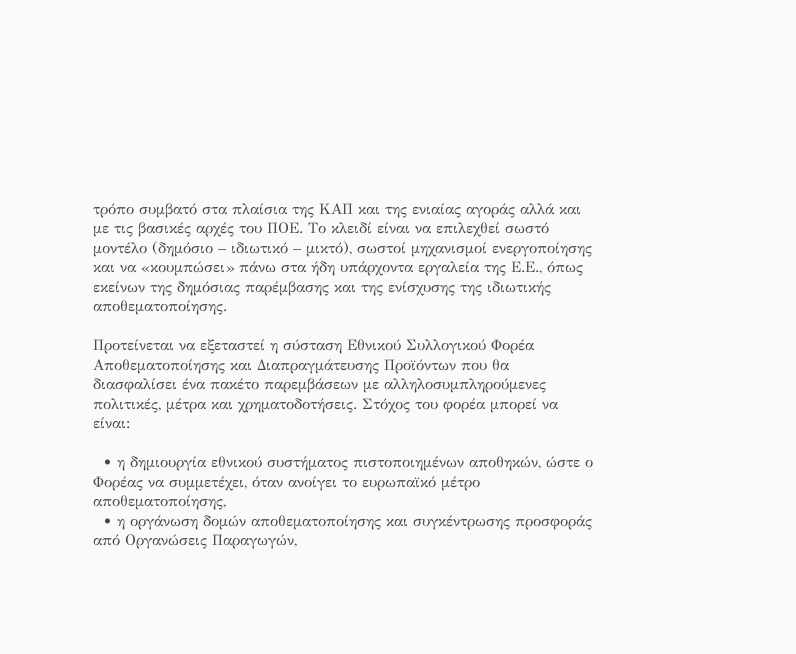τρόπο συμβατό στα πλαίσια της ΚΑΠ και της ενιαίας αγοράς αλλά και με τις βασικές αρχές του ΠΟΕ. Το κλειδί είναι να επιλεχθεί σωστό μοντέλο (δημόσιο – ιδιωτικό – μικτό), σωστοί μηχανισμοί ενεργοποίησης και να «κουμπώσει» πάνω στα ήδη υπάρχοντα εργαλεία της Ε.Ε., όπως εκείνων της δημόσιας παρέμβασης και της ενίσχυσης της ιδιωτικής αποθεματοποίησης.

Προτείνεται να εξεταστεί η σύσταση Εθνικού Συλλογικού Φορέα Αποθεματοποίησης και Διαπραγμάτευσης Προϊόντων που θα διασφαλίσει ένα πακέτο παρεμβάσεων με αλληλοσυμπληρούμενες πολιτικές, μέτρα και χρηματοδοτήσεις. Στόχος του φορέα μπορεί να είναι:

  • η δημιουργία εθνικού συστήματος πιστοποιημένων αποθηκών, ώστε ο Φορέας να συμμετέχει, όταν ανοίγει το ευρωπαϊκό μέτρο αποθεματοποίησης,
  • η οργάνωση δομών αποθεματοποίησης και συγκέντρωσης προσφοράς από Οργανώσεις Παραγωγών,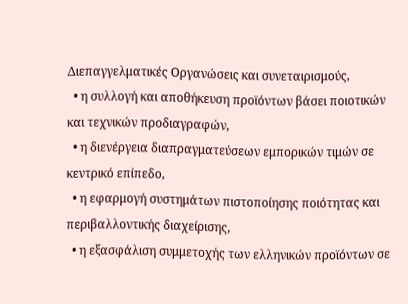Διεπαγγελματικές Οργανώσεις και συνεταιρισμούς,
  • η συλλογή και αποθήκευση προϊόντων βάσει ποιοτικών και τεχνικών προδιαγραφών,
  • η διενέργεια διαπραγματεύσεων εμπορικών τιμών σε κεντρικό επίπεδο,
  • η εφαρμογή συστημάτων πιστοποίησης ποιότητας και περιβαλλοντικής διαχείρισης,
  • η εξασφάλιση συμμετοχής των ελληνικών προϊόντων σε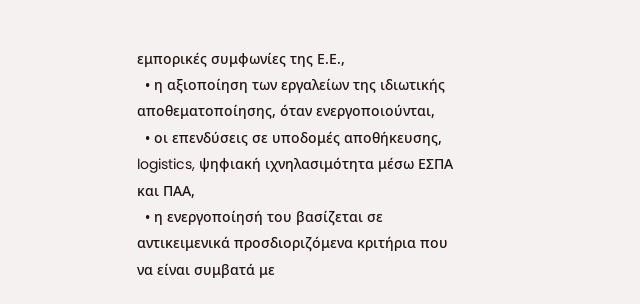εμπορικές συμφωνίες της Ε.Ε.,
  • η αξιοποίηση των εργαλείων της ιδιωτικής αποθεματοποίησης, όταν ενεργοποιούνται,
  • οι επενδύσεις σε υποδομές αποθήκευσης, logistics, ψηφιακή ιχνηλασιμότητα μέσω ΕΣΠΑ και ΠΑΑ,
  • η ενεργοποίησή του βασίζεται σε αντικειμενικά προσδιοριζόμενα κριτήρια που να είναι συμβατά με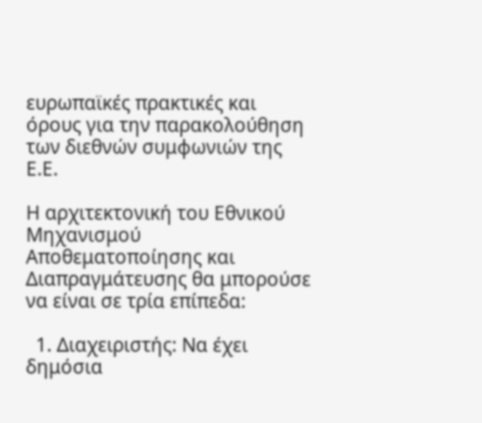ευρωπαϊκές πρακτικές και όρους για την παρακολούθηση των διεθνών συμφωνιών της Ε.Ε.

Η αρχιτεκτονική του Εθνικού Μηχανισμού Αποθεματοποίησης και Διαπραγμάτευσης θα μπορούσε να είναι σε τρία επίπεδα:

  1. Διαχειριστής: Να έχει δημόσια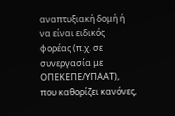αναπτυξιακή δομή ή να είναι ειδικός φορέας (π.χ. σε συνεργασία με ΟΠΕΚΕΠΕ/ΥΠΑΑΤ), που καθορίζει κανόνες,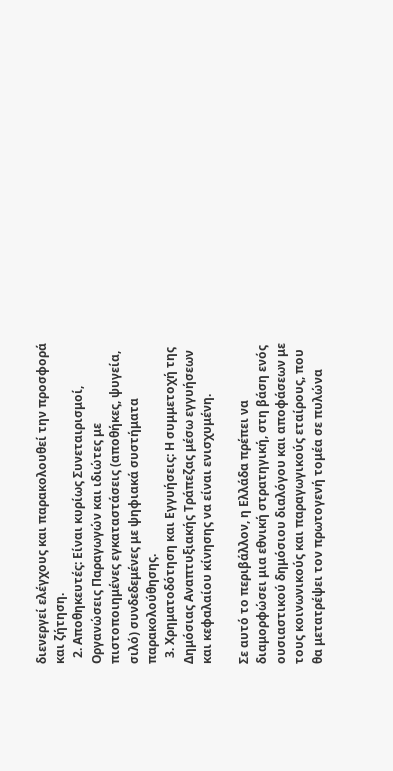διενεργεί ελέγχους και παρακολουθεί την προσφορά και ζήτηση.
  2. Αποθηκευτές: Είναι κυρίως Συνεταιρισμοί, Οργανώσεις Παραγωγών και ιδιώτες με πιστοποιημένες εγκαταστάσεις (αποθήκες, ψυγεία, σιλό) συνδεδεμένες με ψηφιακά συστήματα παρακολούθησης.
  3. Χρηματοδότηση και Εγγυήσεις: Η συμμετοχή της Δημόσιας Αναπτυξιακής Τράπεζας μέσω εγγυήσεων και κεφαλαίου κίνησης να είναι ενισχυμένη.

Σε αυτό το περιβάλλον, η Ελλάδα πρέπει να διαμορφώσει μια εθνική στρατηγική, στη βάση ενός ουσιαστικού δημόσιου διαλόγου και αποφάσεων με τους κοινωνικούς και παραγωγικούς εταίρους, που θα μετατρέψει τον πρωτογενή τομέα σε πυλώνα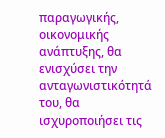παραγωγικής, οικονομικής ανάπτυξης, θα ενισχύσει την ανταγωνιστικότητά του, θα ισχυροποιήσει τις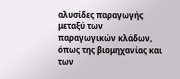αλυσίδες παραγωγής μεταξύ των παραγωγικών κλάδων, όπως της βιομηχανίας και των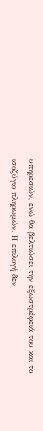υπηρεσιών, ενώ θα βελτιώσει την εξωστρέφειά του και το ισοζύγιο πληρωμών. Η επιλογή δεν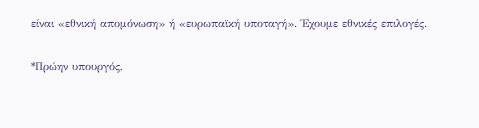είναι «εθνική απομόνωση» ή «ευρωπαϊκή υποταγή». Έχουμε εθνικές επιλογές.

*Πρώην υπουργός,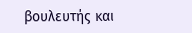βουλευτής και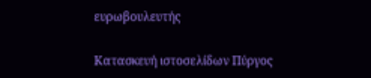ευρωβουλευτής

Κατασκευή ιστοσελίδων Πύργος